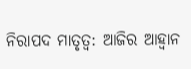ନିରାପଦ ମାତୃତ୍ୱ: ଆଜିର ଆହ୍ବାନ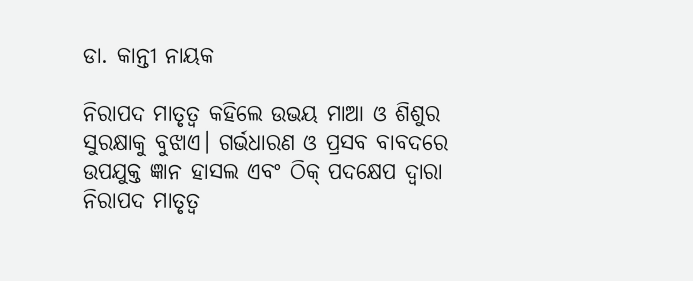ଡା. କାନ୍ତୀ ନାୟକ

ନିରାପଦ ମାତୃତ୍ୱ କହିଲେ ଉଭୟ ମାଆ ଓ ଶିଶୁର ସୁରକ୍ଷାକୁ ବୁଝାଏ। ଗର୍ଭଧାରଣ ଓ ପ୍ରସବ ବାବଦରେ ଉପଯୁକ୍ତ ଜ୍ଞାନ ହାସଲ ଏବଂ ଠିକ୍‌ ପଦକ୍ଷେପ ଦ୍ୱାରା ନିରାପଦ ମାତୃତ୍ୱ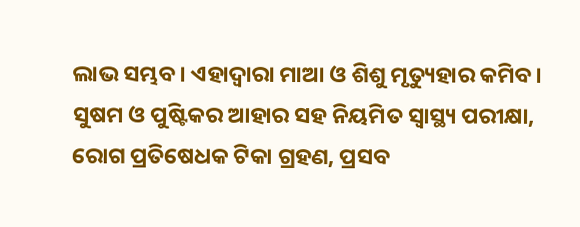ଲାଭ ସମ୍ଭବ। ଏହାଦ୍ୱାରା ମାଆ ଓ ଶିଶୁ ମୃତ୍ୟୁହାର କମିବ। ସୁଷମ ଓ ପୁଷ୍ଟିକର ଆହାର ସହ ନିୟମିତ ସ୍ବାସ୍ଥ୍ୟ ପରୀକ୍ଷା, ରୋଗ ପ୍ରତିଷେଧକ ଟିକା ଗ୍ରହଣ, ପ୍ରସବ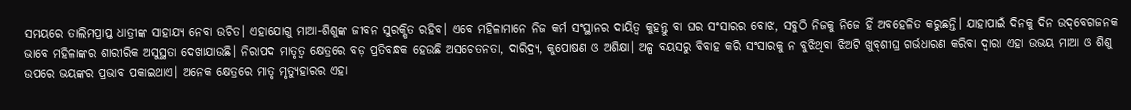ସମୟରେ ତାଲିମପ୍ରାପ୍ତ ଧାତ୍ରୀଙ୍କ ସାହାଯ୍ୟ ନେବା ଉଚିତ। ଏହାଯୋଗୁ ମାଆ-ଶିଶୁଙ୍କ ଜୀବନ ସୁରକ୍ଷିତ ରହିବ। ଏବେ ମହିଳାମାନେ ନିଜ କର୍ମ ସଂସ୍ଥାନର ଦାୟିତ୍ୱ କୁହନ୍ତୁ ବା ଘର ସଂସାରର ବୋଝ, ସବୁଠି ନିଜକୁ ନିଜେ ହିଁ ଅବହେଳିତ କରୁଛନ୍ତି। ଯାହାପାଇଁ ଦିନକୁ ଦିନ ଉଦ୍‌ବେଗଜନକ ଭାବେ ମହିଳାଙ୍କର ଶାରୀରିକ ଅସୁସ୍ଥତା ଦେଖାଯାଉଛି। ନିରାପଦ ମାତୃତ୍ୱ କ୍ଷେତ୍ରରେ ବଡ଼ ପ୍ରତିବନ୍ଧକ ହେଉଛି ଅସଚେତନତା, ଦାରିଦ୍ର୍ୟ, କୁପୋଷଣ ଓ ଅଶିକ୍ଷା। ଅଳ୍ପ ବୟସରୁ ବିବାହ କରି ସଂସାରକୁ ନ ବୁଝିଥିବା ଝିଅଟି ଖୁବ୍‌ଶୀଘ୍ର ଗର୍ଭଧାରଣ କରିବା ଦ୍ୱାରା ଏହା ଉଭୟ ମାଆ ଓ ଶିଶୁ ଉପରେ ଭୟଙ୍କର ପ୍ରଭାବ ପକାଇଥାଏ। ଅନେକ କ୍ଷେତ୍ରରେ ମାତୃ ମୃତ୍ୟୁହାରର ଏହା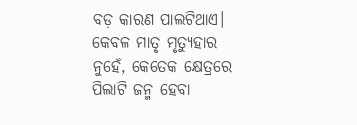ବଡ଼ କାରଣ ପାଲଟିଥାଏ। କେବଳ ମାତୃ ମୃତ୍ୟୁହାର ନୁହେଁ, କେତେକ କ୍ଷେତ୍ରରେ ପିଲାଟି ଜନ୍ମ ହେବା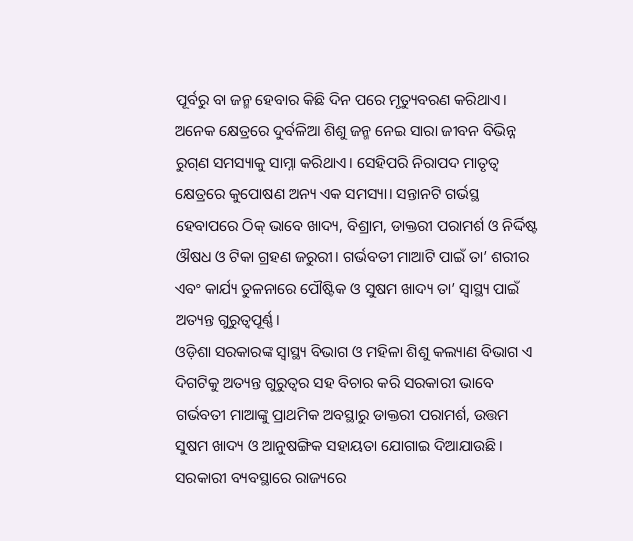ପୂର୍ବରୁ ବା ଜନ୍ମ ହେବାର କିଛି ଦିନ ପରେ ମୃତ୍ୟୁବରଣ କରିଥାଏ। ଅନେକ କ୍ଷେତ୍ରରେ ଦୁର୍ବଳିଆ ଶିଶୁ ଜନ୍ମ ନେଇ ସାରା ଜୀବନ ବିଭିନ୍ନ ରୁଗ୍‌ଣ ସମସ୍ୟାକୁ ସାମ୍ନା କରିଥାଏ। ସେହିପରି ନିରାପଦ ମାତୃତ୍ୱ କ୍ଷେତ୍ରରେ କୁପୋଷଣ ଅନ୍ୟ ଏକ ସମସ୍ୟା। ସନ୍ତାନଟି ଗର୍ଭସ୍ଥ ହେବାପରେ ଠିକ୍‌ ଭାବେ ଖାଦ୍ୟ, ବିଶ୍ରାମ, ଡାକ୍ତରୀ ପରାମର୍ଶ ଓ ନିର୍ଦ୍ଦିଷ୍ଟ ଔଷଧ ଓ ଟିକା ଗ୍ରହଣ ଜରୁରୀ। ଗର୍ଭବତୀ ମାଆଟି ପାଇଁ ତା’ ଶରୀର ଏବଂ କାର୍ଯ୍ୟ ତୁଳନାରେ ପୌଷ୍ଟିକ ଓ ସୁଷମ ଖାଦ୍ୟ ତା’ ସ୍ବାସ୍ଥ୍ୟ ପାଇଁ ଅତ୍ୟନ୍ତ ଗୁରୁତ୍ୱପୂର୍ଣ୍ଣ।
ଓଡ଼ିଶା ସରକାରଙ୍କ ସ୍ବାସ୍ଥ୍ୟ ବିଭାଗ ଓ ମହିଳା ଶିଶୁ କଲ୍ୟାଣ ବିଭାଗ ଏ ଦିଗଟିକୁ ଅତ୍ୟନ୍ତ ଗୁରୁତ୍ୱର ସହ ବିଚାର କରି ସରକାରୀ ଭାବେ ଗର୍ଭବତୀ ମାଆଙ୍କୁ ପ୍ରାଥମିକ ଅବସ୍ଥାରୁ ଡାକ୍ତରୀ ପରାମର୍ଶ, ଉତ୍ତମ ସୁଷମ ଖାଦ୍ୟ ଓ ଆନୁଷଙ୍ଗିକ ସହାୟତା ଯୋଗାଇ ଦିଆଯାଉଛି। ସରକାରୀ ବ୍ୟବସ୍ଥାରେ ରାଜ୍ୟରେ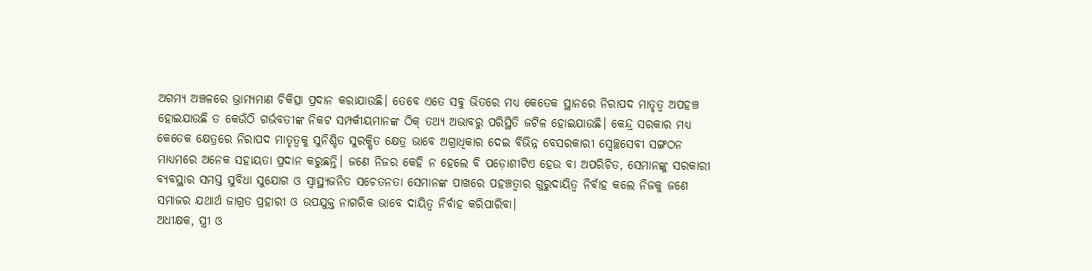ଅଗମ୍ୟ ଅଞ୍ଚଳରେ ଭ୍ରାମ୍ୟମାଣ ଚିକିତ୍ସା ପ୍ରଦାନ କରାଯାଉଛି। ତେବେ ଏତେ ସବୁ ଭିତରେ ମଧ୍ୟ କେତେକ ସ୍ଥାନରେ ନିରାପଦ ମାତୃତ୍ୱ ଅପହଞ୍ଚ ହୋଇଯାଉଛି ତ କେଉଁଠି ଗର୍ଭବତୀଙ୍କ ନିକଟ ସମ୍ପର୍କୀୟମାନଙ୍କ ଠିକ୍‌ ତଥ୍ୟ ଅଭାବରୁ ପରିସ୍ଥିତି ଜଟିଳ ହୋଇଯାଉଛି। କେନ୍ଦ୍ର ସରକାର ମଧ୍ୟ କେତେକ କ୍ଷେତ୍ରରେ ନିରାପଦ ମାତୃତ୍ୱକୁ ସୁନିଶ୍ଚିତ ସୁରକ୍ଷିତ କ୍ଷେତ୍ର ଭାବେ ଅଗ୍ରାଧିକାର ଦେଇ ବିଭିନ୍ନ ବେସରକାରୀ ସ୍ବେଚ୍ଛସେବୀ ସଙ୍ଗଠନ ମାଧ୍ୟମରେ ଅନେକ ସହାୟତା ପ୍ରଦାନ କରୁଛନ୍ତି। ଜଣେ ନିଜର କେହି ନ ହେଲେ ବି ପଡ଼ୋଶୀଟିଏ ହେଉ ବା ଅପରିଚିତ, ସେମାନଙ୍କୁ ସରକାରୀ ବ୍ୟବସ୍ଥାର ସମସ୍ତ ସୁବିଧା ସୁଯୋଗ ଓ ସ୍ବାସ୍ଥ୍ୟଜନିତ ସଚେତନତା ସେମାନଙ୍କ ପାଖରେ ପହଞ୍ଚତ୍ବାର ଗୁରୁଦାୟିତ୍ୱ ନିର୍ବାହ କଲେ ନିଜକୁ ଜଣେ ସମାଜର ଯଥାର୍ଥ ଜାଗ୍ରତ ପ୍ରହାରୀ ଓ ଉପଯୁକ୍ତ ନାଗରିକ ଭାବେ ଦାୟିତ୍ୱ ନିର୍ବାହ କରିପାରିବା।
ଅଧୀକ୍ଷକ, ସ୍ତ୍ରୀ ଓ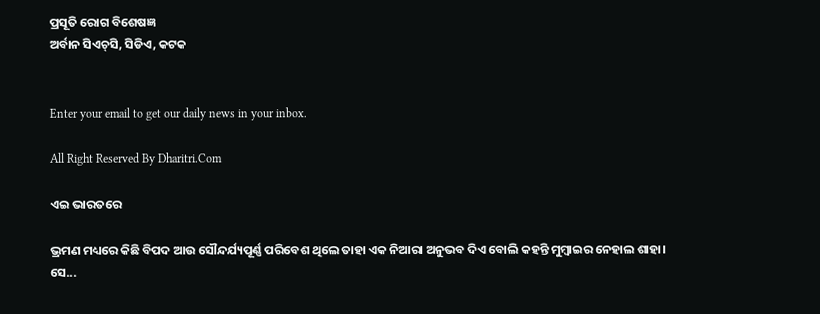ପ୍ରସୂତି ରୋଗ ବିଶେଷଜ୍ଞ
ଅର୍ବାନ ସିଏଚ୍‌ସି, ସିଡିଏ, କଟକ


Enter your email to get our daily news in your inbox.

All Right Reserved By Dharitri.Com

ଏଇ ଭାରତରେ

ଭ୍ରମଣ ମଧ୍ୟରେ କିଛି ବିପଦ ଆଉ ସୌନ୍ଦର୍ଯ୍ୟପୂର୍ଣ୍ଣ ପରିବେଶ ଥିଲେ ତାହା ଏକ ନିଆରା ଅନୁଭବ ଦିଏ ବୋଲି କହନ୍ତି ମୁମ୍ବାଇର ନେହାଲ ଶାହା। ସେ...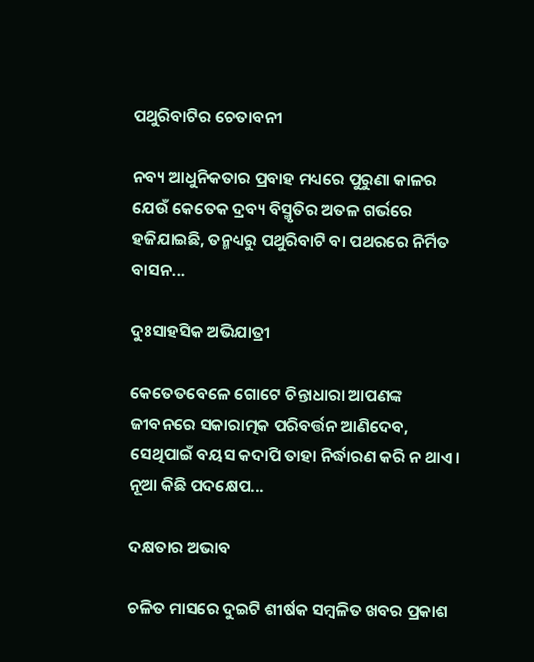ପଥୁରିବାଟିର ଚେତାବନୀ

ନବ୍ୟ ଆଧୁନିକତାର ପ୍ରବାହ ମଧ୍ୟରେ ପୁରୁଣା କାଳର ଯେଉଁ କେତେକ ଦ୍ରବ୍ୟ ବିସ୍ମୃତିର ଅତଳ ଗର୍ଭରେ ହଜିଯାଇଛି, ତନ୍ମଧ୍ୟରୁ ପଥୁରିବାଟି ବା ପଥରରେ ନିର୍ମିତ ବାସନ...

ଦୁଃସାହସିକ ଅଭିଯାତ୍ରୀ

କେତେତବେଳେ ଗୋଟେ ଚିନ୍ତାଧାରା ଆପଣଙ୍କ ଜୀବନରେ ସକାରାତ୍ମକ ପରିବର୍ତ୍ତନ ଆଣିଦେବ, ସେଥିପାଇଁ ବୟସ କଦାପି ତାହା ନିର୍ଦ୍ଧାରଣ କରି ନ ଥାଏ। ନୂଆ କିଛି ପଦକ୍ଷେପ...

ଦକ୍ଷତାର ଅଭାବ

ଚଳିତ ମାସରେ ଦୁଇଟି ଶୀର୍ଷକ ସମ୍ବଳିତ ଖବର ପ୍ରକାଶ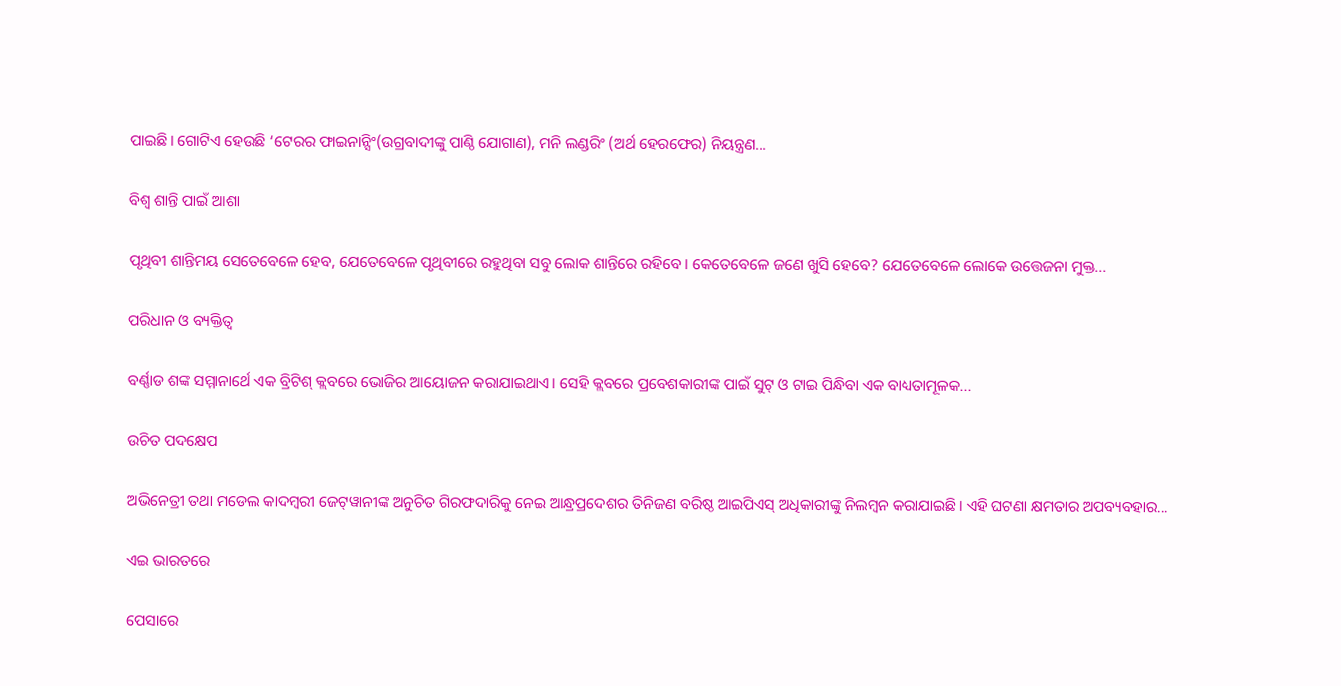ପାଇଛି। ଗୋଟିଏ ହେଉଛି ‘ଟେରର ଫାଇନାନ୍ସିଂ(ଉଗ୍ରବାଦୀଙ୍କୁ ପାଣ୍ଠି ଯୋଗାଣ), ମନି ଲଣ୍ଡରିଂ (ଅର୍ଥ ହେରଫେର) ନିୟନ୍ତ୍ରଣ...

ବିଶ୍ୱ ଶାନ୍ତି ପାଇଁ ଆଶା

ପୃଥିବୀ ଶାନ୍ତିମୟ ସେତେବେଳେ ହେବ, ଯେତେବେଳେ ପୃଥିବୀରେ ରହୁଥିବା ସବୁ ଲୋକ ଶାନ୍ତିରେ ରହିବେ। କେତେବେଳେ ଜଣେ ଖୁସି ହେବେ? ଯେତେବେଳେ ଲୋକେ ଉତ୍ତେଜନା ମୁକ୍ତ...

ପରିଧାନ ଓ ବ୍ୟକ୍ତିତ୍ୱ

ବର୍ଣ୍ଣାଡ ଶଙ୍କ ସମ୍ମାନାର୍ଥେ ଏକ ବ୍ରିଟିଶ୍‌ କ୍ଲବରେ ଭୋଜିର ଆୟୋଜନ କରାଯାଇଥାଏ। ସେହି କ୍ଲବରେ ପ୍ରବେଶକାରୀଙ୍କ ପାଇଁ ସୁଟ୍‌ ଓ ଟାଇ ପିନ୍ଧିବା ଏକ ବାଧ୍ୟତାମୂଳକ...

ଉଚିତ ପଦକ୍ଷେପ

ଅଭିନେତ୍ରୀ ତଥା ମଡେଲ କାଦମ୍ବରୀ ଜେଟ୍‌ୱାନୀଙ୍କ ଅନୁଚିତ ଗିରଫଦାରିକୁ ନେଇ ଆନ୍ଧ୍ରପ୍ରଦେଶର ତିନିଜଣ ବରିଷ୍ଠ ଆଇପିଏସ୍‌ ଅଧିକାରୀଙ୍କୁ ନିଲମ୍ବନ କରାଯାଇଛି। ଏହି ଘଟଣା କ୍ଷମତାର ଅପବ୍ୟବହାର...

ଏଇ ଭାରତରେ

ପେସାରେ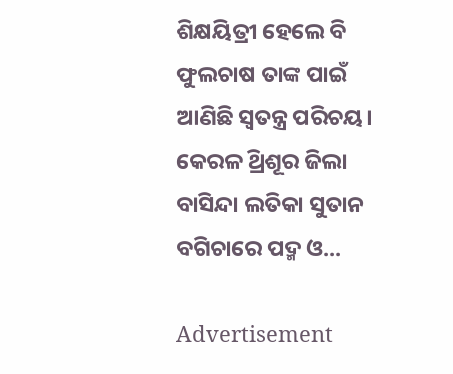ଶିକ୍ଷୟିତ୍ରୀ ହେଲେ ବି ଫୁଲଚାଷ ତାଙ୍କ ପାଇଁ ଆଣିଛି ସ୍ବତନ୍ତ୍ର ପରିଚୟ। କେରଳ ଥ୍ରିଶୂର ଜିଲା ବାସିନ୍ଦା ଲତିକା ସୁତାନ ବଗିଚାରେ ପଦ୍ମ ଓ...

Advertisement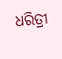ଧରିତ୍ରୀ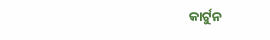କାର୍ଟୁନ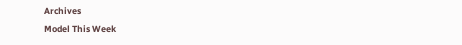Archives
Model This Week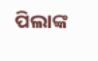ପିଲାଙ୍କ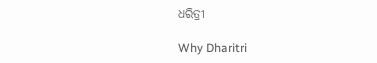ଧରିତ୍ରୀ

Why Dharitri